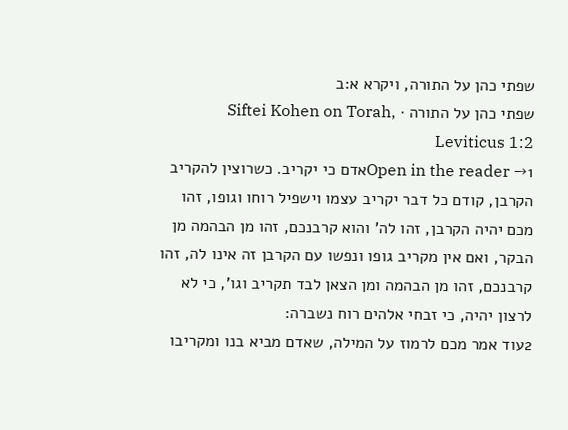שפתי כהן על התורה, ויקרא א:ב
שפתי כהן על התורה · Siftei Kohen on Torah, Leviticus 1:2
Open in the reader →1אדם כי יקריב. כשרוצין להקריב הקרבן, קודם כל דבר יקריב עצמו וישפיל רוחו וגופו, זהו מכם יהיה הקרבן, זהו לה' והוא קרבנכם, זהו מן הבהמה מן הבקר, ואם אין מקריב גופו ונפשו עם הקרבן זה אינו לה, זהו קרבנכם, זהו מן הבהמה ומן הצאן לבד תקריב וגו', כי לא לרצון יהיה, כי זבחי אלהים רוח נשברה:
2עוד אמר מכם לרמוז על המילה, שאדם מביא בנו ומקריבו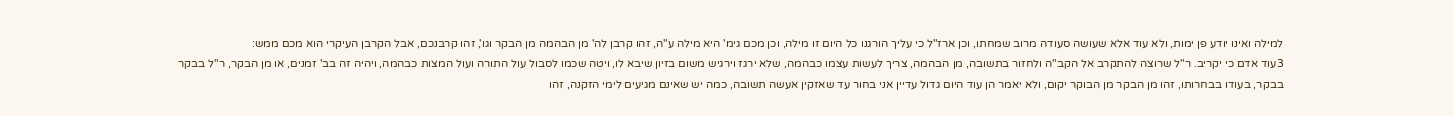למילה ואינו יודע פן ימות, ולא עוד אלא שעושה סעודה מרוב שמחתו, וכן ארז"ל כי עליך הורגנו כל היום זו מילה, וכן מכם גימ' היא מילה ע"ה, זהו קרבן לה' מן הבהמה מן הבקר וגו', זהו קרבנכם, אבל הקרבן העיקרי הוא מכם ממש:
3עוד אדם כי יקריב. ר"ל שרוצה להתקרב אל הקב"ה ולחזור בתשובה, מן הבהמה, צריך לעשות עצמו כבהמה, שלא ירגז וירגיש משום בזיון שיבא לו, ויטה שכמו לסבול עול התורה ועול המצות כבהמה, ויהיה זה בב' זמנים, או מן הבקר, ר"ל בבקר בבקר, בעודו בבחרותו, זהו מן הבקר מן הבוקר יקום, ולא יאמר הן עוד היום גדול עדיין אני בחור עד שאזקין אעשה תשובה, כמה יש שאינם מגיעים לימי הזקנה, זהו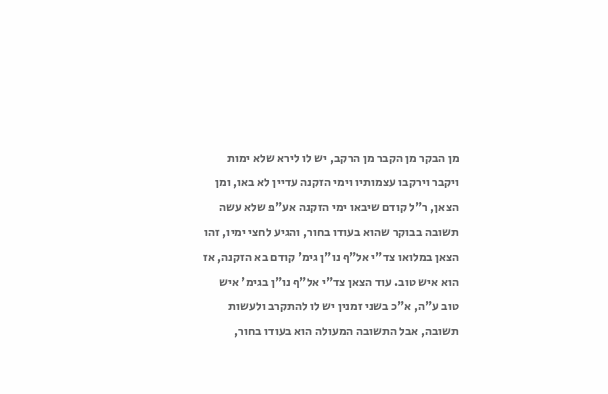מן הבקר מן הקבר מן הרקב, יש לו לירא שלא ימות ויקבר וירקבו עצמותיו וימי הזקנה עדיין לא באו, ומן הצאן, ר"ל קודם שיבאו ימי הזקנה אע"פ שלא עשה תשובה בבוקר שהוא בעודו בחור, והגיע לחצי ימיו, זהו הצאן במלואו צד"י אל"ף נו"ן גימ' קודם בא הזקנה, אז הוא איש טוב. עוד הצאן צד"י אל"ף נו"ן בגימ' איש טוב ע"ה, א"כ בשני זמנין יש לו להתקרב ולעשות תשובה, אבל התשובה המעולה הוא בעודו בחור,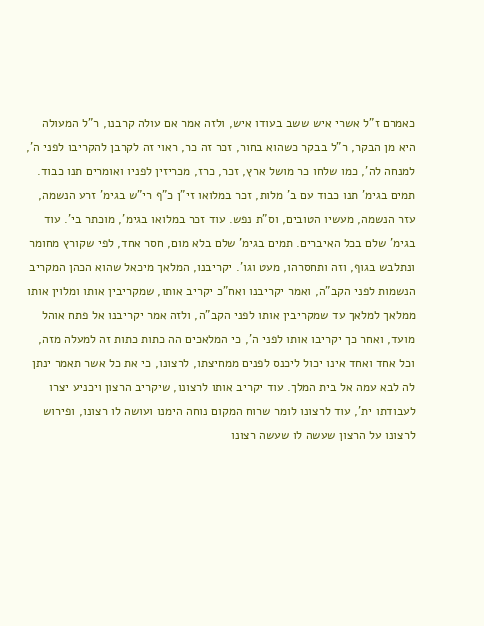כאמרם ז"ל אשרי איש ששב בעודו איש, ולזה אמר אם עולה קרבנו, ר"ל המעולה היא מן הבקר, ר"ל בבקר כשהוא בחור, זכר זה כר, ראוי זה לקרבן להקריבו לפני ה', למנחה לה', כמו שלחו כר מושל ארץ, זכר, כרז, מכריזין לפניו ואומרים תנו כבוד. תמים בגימ' תנו כבוד עם ב' מלות, זכר במלואו זי"ן כ"ף רי"ש בגימ' זרע הנשמה, עזר הנשמה, מעשיו הטובים, וס"ת נפש. עוד זכר במלואו בגימ', מוכתר בי'. עוד בגימ' שלם בכל האיברים. תמים בגימ' שלם בלא מום, חסר אחד, לפי שקורץ מחומר ונתלבש בגוף, וזה ותחסרהו, מעט וגו'. יקריבנו, המלאך מיכאל שהוא הכהן המקריב הנשמות לפני הקב"ה, ואמר יקריבנו ואח"כ יקריב אותו, שמקריבין אותו ומלוין אותו ממלאך למלאך עד שמקריבין אותו לפני הקב"ה, ולזה אמר יקריבנו אל פתח אוהל מועד, ואחר כך יקריבו אותו לפני ה', כי המלאכים הה כתות כתות זה למעלה מזה, וכל אחד ואחד אינו יכול ליכנס לפנים ממחיצתו, לרצונו, כי את כל אשר תאמר ינתן לה לבא עמה אל בית המלך. עוד יקריב אותו לרצונו, שיקריב הרצון ויכניע יצרו לעבודתו ית', עוד לרצונו לומר שרוח המקום נוחה הימנו ועושה לו רצונו, ופירוש לרצונו על הרצון שעשה לו שעשה רצונו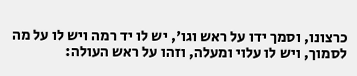כרצונו, וסמך ידו על ראש וגו', יש לו יד רמה ויש לו על מה לסמוך, ויש לו עלוי ומעלה, וזהו על ראש העולה: